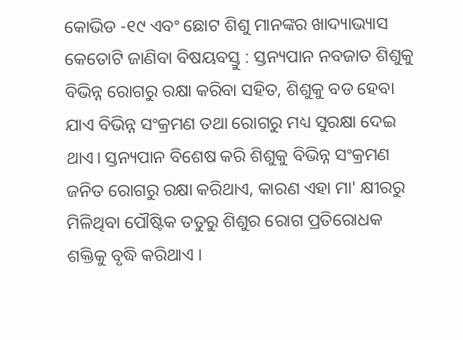କୋଭିଡ -୧୯ ଏବଂ ଛୋଟ ଶିଶୁ ମାନଙ୍କର ଖାଦ୍ୟାଭ୍ୟାସ କେତୋଟି ଜାଣିବା ବିଷୟବସ୍ତୁ : ସ୍ତନ୍ୟପାନ ନବଜାତ ଶିଶୁକୁ ବିଭିନ୍ନ ରୋଗରୁ ରକ୍ଷା କରିବା ସହିତ, ଶିଶୁକୁ ବଡ ହେବା ଯାଏ ବିଭିନ୍ନ ସଂକ୍ରମଣ ତଥା ରୋଗରୁ ମଧ୍ୟ ସୁରକ୍ଷା ଦେଇ ଥାଏ। ସ୍ତନ୍ୟପାନ ବିଶେଷ କରି ଶିଶୁକୁ ବିଭିନ୍ନ ସଂକ୍ରମଣ ଜନିତ ରୋଗରୁ ରକ୍ଷା କରିଥାଏ, କାରଣ ଏହା ମା' କ୍ଷୀରରୁ ମିଳିଥିବା ପୌଷ୍ଟିକ ତତୁରୁ ଶିଶୁର ରୋଗ ପ୍ରତିରୋଧକ ଶକ୍ତିକୁ ବୃଦ୍ଧି କରିଥାଏ ।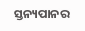ସ୍ତନ୍ୟପାନର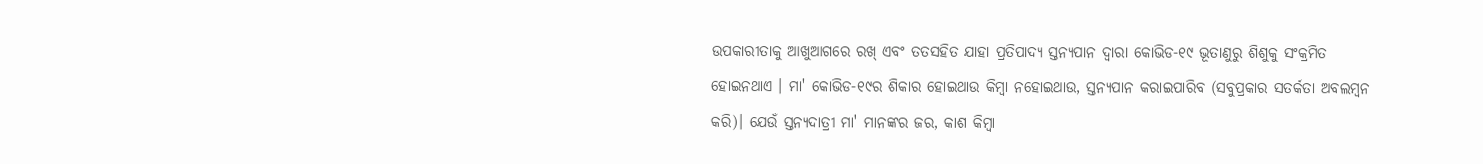ଉପକାରୀତାକୁ ଆଖୁଆଗରେ ରଖ୍ ଏବଂ ତତସହିତ ଯାହା ପ୍ରତିପାଦ୍ୟ ସ୍ତନ୍ୟପାନ ଦ୍ଵାରା କୋଭିଡ-୧୯ ଭୂତାଣୁରୁ ଶିଶୁକୁ ସଂକ୍ରମିତ ହୋଇନଥାଏ । ମା' କୋଭିଡ-୧୯ର ଶିକାର ହୋଇଥାଉ କିମ୍ବା ନହୋଇଥାଉ, ସ୍ତନ୍ୟପାନ କରାଇପାରିବ (ସବୁପ୍ରକାର ସତର୍କତା ଅବଲମ୍ବନ କରି)। ଯେଉଁ ସ୍ତନ୍ୟଦାତ୍ରୀ ମା' ମାନଙ୍କର ଜର, କାଶ କିମ୍ବା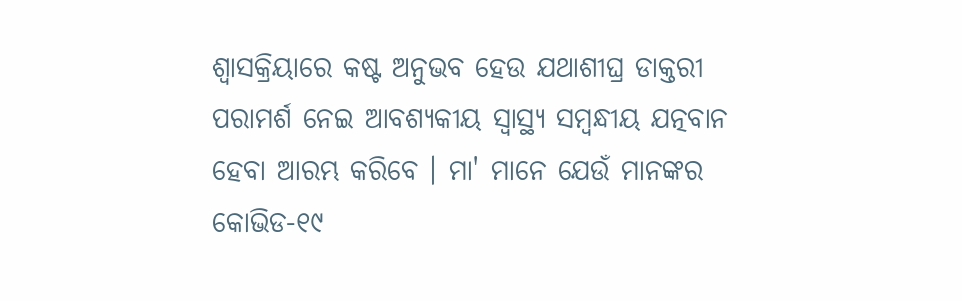ଶ୍ଵାସକ୍ରିୟାରେ କଷ୍ଟ ଅନୁଭବ ହେଉ ଯଥାଶୀଘ୍ର ଡାକ୍ତରୀ ପରାମର୍ଶ ନେଇ ଆବଶ୍ୟକୀୟ ସ୍ଵାସ୍ଥ୍ୟ ସମ୍ବନ୍ଧୀୟ ଯତ୍ନବାନ ହେବା ଆରମ୍ଭ କରିବେ । ମା' ମାନେ ଯେଉଁ ମାନଙ୍କର କୋଭିଡ-୧୯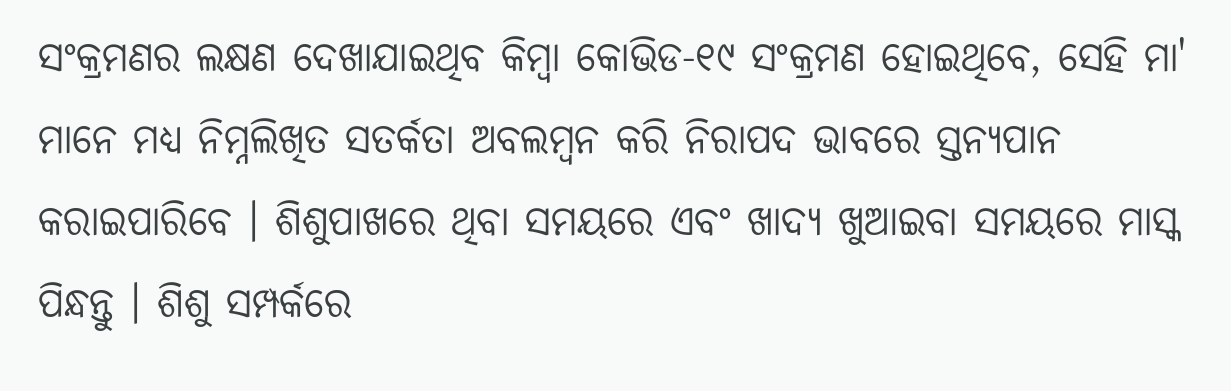ସଂକ୍ରମଣର ଲକ୍ଷଣ ଦେଖାଯାଇଥିବ କିମ୍ବା କୋଭିଡ-୧୯ ସଂକ୍ରମଣ ହୋଇଥିବେ, ସେହି ମା' ମାନେ ମଧ୍ୟ ନିମ୍ନଲିଖିତ ସତର୍କତା ଅବଲମ୍ବନ କରି ନିରାପଦ ଭାବରେ ସ୍ତନ୍ୟପାନ କରାଇପାରିବେ । ଶିଶୁପାଖରେ ଥିବା ସମୟରେ ଏବଂ ଖାଦ୍ୟ ଖୁଆଇବା ସମୟରେ ମାସ୍କ ପିନ୍ଧନ୍ତୁ । ଶିଶୁ ସମ୍ପର୍କରେ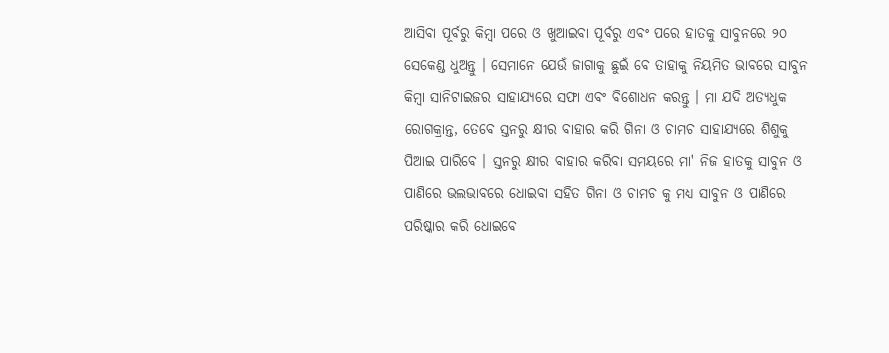ଆସିବା ପୂର୍ବରୁ କିମ୍ବା ପରେ ଓ ଖୁଆଇବା ପୂର୍ବରୁ ଏବଂ ପରେ ହାତକୁ ସାବୁନରେ ୨୦ ସେକେଣ୍ଡ ଧୁଅନ୍ତୁ । ସେମାନେ ଯେଉଁ ଜାଗାକୁ ଛୁଇଁ ବେ ତାହାକୁ ନିୟମିତ ଭାବରେ ସାବୁନ କିମ୍ବା ସାନିଟାଇଜର ସାହାଯ୍ୟରେ ସଫା ଏବଂ ବିଶୋଧନ କରନ୍ତୁ । ମା ଯଦି ଅତ୍ୟଧୁକ ରୋଗକ୍ରାନ୍ତ, ତେବେ ସ୍ତନରୁ କ୍ଷୀର ବାହାର କରି ଗିନା ଓ ଚାମଚ ସାହାଯ୍ୟରେ ଶିଶୁକୁ ପିଆଇ ପାରିବେ । ସ୍ତନରୁ କ୍ଷୀର ବାହାର କରିବା ସମୟରେ ମା' ନିଜ ହାତକୁ ସାବୁନ ଓ ପାଣିରେ ଭଲଭାବରେ ଧୋଇବା ସହିତ ଗିନା ଓ ଚାମଚ କୁ ମଧ୍ୟ ସାବୁନ ଓ ପାଣିରେ ପରିଷ୍କାର କରି ଧୋଇବେ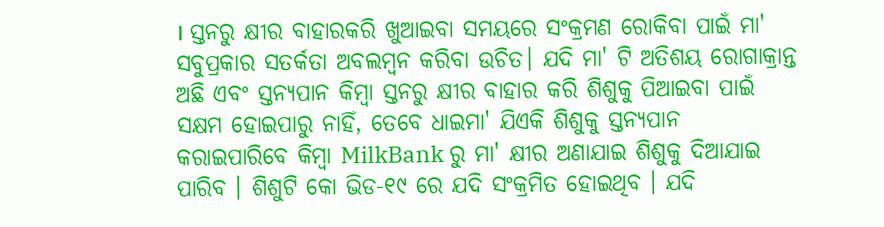। ସ୍ତନରୁ କ୍ଷୀର ବାହାରକରି ଖୁଆଇବା ସମୟରେ ସଂକ୍ରମଣ ରୋକିବା ପାଇଁ ମା' ସବୁପ୍ରକାର ସତର୍କତା ଅବଲମ୍ବନ କରିବା ଉଚିତ। ଯଦି ମା' ଟି ଅତିଶୟ ରୋଗାକ୍ରାନ୍ତ ଅଛି ଏବଂ ସ୍ତନ୍ୟପାନ କିମ୍ବା ସ୍ତନରୁ କ୍ଷୀର ବାହାର କରି ଶିଶୁକୁ ପିଆଇବା ପାଇଁ ସକ୍ଷମ ହୋଇପାରୁ ନାହିଁ, ତେବେ ଧାଇମା' ଯିଏକି ଶିଶୁକୁ ସ୍ତନ୍ୟପାନ କରାଇପାରିବେ କିମ୍ବା MilkBank ରୁ ମା' କ୍ଷୀର ଅଣାଯାଇ ଶିଶୁକୁ ଦିଆଯାଇ ପାରିବ । ଶିଶୁଟି କୋ ଭିଡ-୧୯ ରେ ଯଦି ସଂକ୍ରମିତ ହୋଇଥିବ । ଯଦି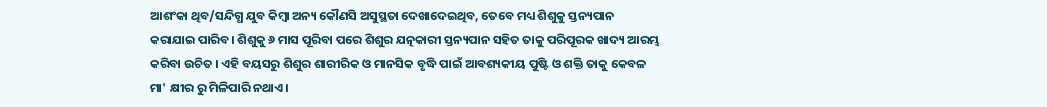ଆଶଂକା ଥିବ/ସନ୍ଦିଗ୍ଧ ଯୁବ କିମ୍ବା ଅନ୍ୟ କୌଣସି ଅସୁସ୍ଥତା ଦେଖାଦେଇଥିବ, ତେବେ ମଧ୍ୟ ଶିଶୁକୁ ସ୍ତନ୍ୟପାନ କରାଯାଇ ପାରିବ। ଶିଶୁକୁ ୬ ମାସ ପୂରିବା ପରେ ଶିଶୁର ଯତ୍ନକାରୀ ସ୍ତନ୍ୟପାନ ସହିତ ତାକୁ ପରିପୂରକ ଖାଦ୍ୟ ଆରମ୍ଭ କରିବା ଉଚିତ । ଏହି ବୟସରୁ ଶିଶୁର ଶାରୀରିକ ଓ ମାନସିକ ବୃଦ୍ଧି ପାଇଁ ଆବଶ୍ୟକୀୟ ପୁଷ୍ଟି ଓ ଶକ୍ତି ତାକୁ କେବଳ ମା' କ୍ଷୀର ରୁ ମିଳିପାରି ନଥାଏ।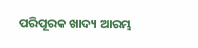ପରିପୂରକ ଖାଦ୍ୟ ଆରମ୍ଭ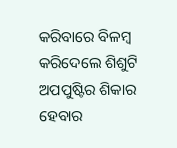କରିବାରେ ବିଳମ୍ବ କରିଦେଲେ ଶିଶୁଟି ଅପପୁଷ୍ଟିର ଶିକାର ହେବାର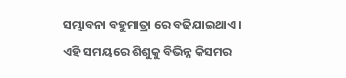ସମ୍ଭାବନା ବହୁମାତ୍ରା ରେ ବଢିଯାଇଥାଏ । ଏହି ସମୟରେ ଶିଶୁକୁ ବିଭିନ୍ନ କିସମର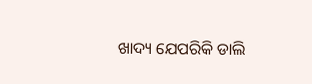ଖାଦ୍ୟ ଯେପରିକି ଡାଲି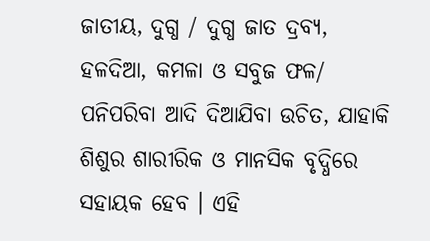ଜାତୀୟ, ଦୁଗ୍ଧ / ଦୁଗ୍ଧ ଜାତ ଦ୍ରବ୍ୟ, ହଳଦିଆ, କମଳା ଓ ସବୁଜ ଫଳ/ ପନିପରିବା ଆଦି ଦିଆଯିବା ଉଚିତ, ଯାହାକି ଶିଶୁର ଶାରୀରିକ ଓ ମାନସିକ ବୃଦ୍ଧିରେ ସହାୟକ ହେବ । ଏହି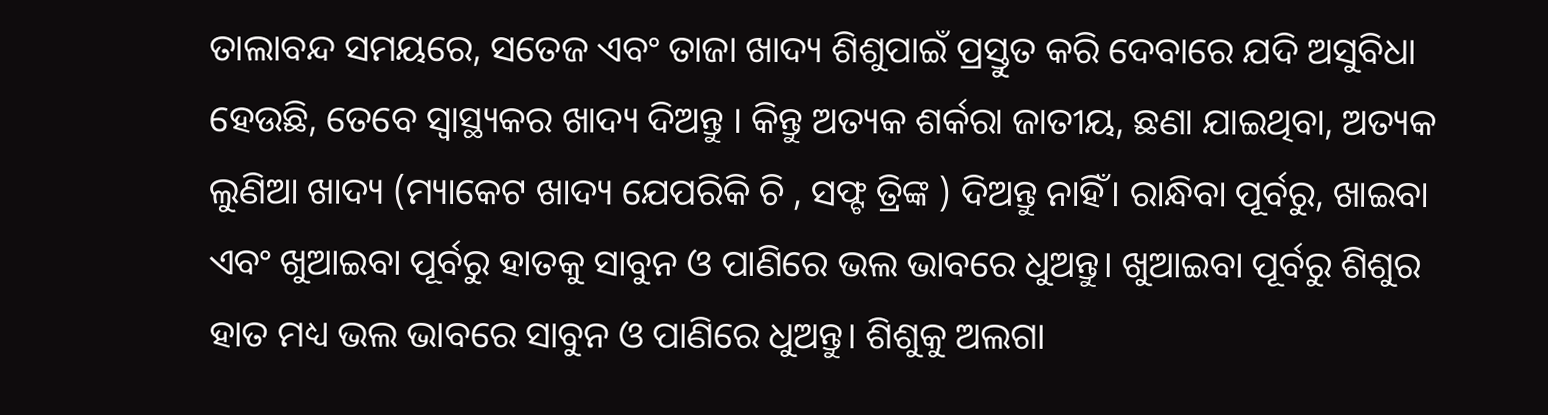ତାଲାବନ୍ଦ ସମୟରେ, ସତେଜ ଏବଂ ତାଜା ଖାଦ୍ୟ ଶିଶୁପାଇଁ ପ୍ରସ୍ତୁତ କରି ଦେବାରେ ଯଦି ଅସୁବିଧା ହେଉଛି, ତେବେ ସ୍ଵାସ୍ଥ୍ୟକର ଖାଦ୍ୟ ଦିଅନ୍ତୁ । କିନ୍ତୁ ଅତ୍ୟକ ଶର୍କରା ଜାତୀୟ, ଛଣା ଯାଇଥିବା, ଅତ୍ୟକ ଲୁଣିଆ ଖାଦ୍ୟ (ମ୍ୟାକେଟ ଖାଦ୍ୟ ଯେପରିକି ଚି , ସଫ୍ଟ ତ୍ରିଙ୍କ ) ଦିଅନ୍ତୁ ନାହିଁ। ରାନ୍ଧିବା ପୂର୍ବରୁ, ଖାଇବା ଏବଂ ଖୁଆଇବା ପୂର୍ବରୁ ହାତକୁ ସାବୁନ ଓ ପାଣିରେ ଭଲ ଭାବରେ ଧୁଅନ୍ତୁ। ଖୁଆଇବା ପୂର୍ବରୁ ଶିଶୁର ହାତ ମଧ୍ୟ ଭଲ ଭାବରେ ସାବୁନ ଓ ପାଣିରେ ଧୁଅନ୍ତୁ। ଶିଶୁକୁ ଅଲଗା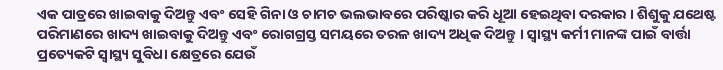ଏକ ପାତ୍ରରେ ଖାଇବାକୁ ଦିଅନ୍ତୁ ଏବଂ ସେହି ଗିନା ଓ ଚାମଚ ଭଲଭାବରେ ପରିଷ୍କାର କରି ଧୂଆ ହେଇଥିବା ଦରକାର । ଶିଶୁକୁ ଯଥେଷ୍ଟ ପରିମାଣରେ ଖାଦ୍ୟ ଖାଇବାକୁ ଦିଅନ୍ତୁ ଏବଂ ରୋଗଗ୍ରସ୍ତ ସମୟରେ ତରଳ ଖାଦ୍ୟ ଅଧିକ ଦିଅନ୍ତୁ । ସ୍ଵାସ୍ଥ୍ୟ କର୍ମୀ ମାନଙ୍କ ପାଇଁ ବାର୍ତ୍ତା ପ୍ରତ୍ୟେକଟି ସ୍ୱାସ୍ଥ୍ୟ ସୁବିଧା କ୍ଷେତ୍ରରେ ଯେଉଁ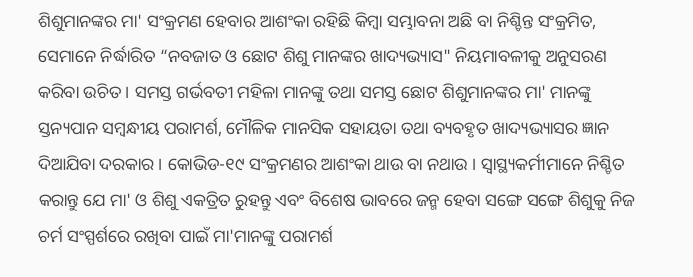ଶିଶୁମାନଙ୍କର ମା' ସଂକ୍ରମଣ ହେବାର ଆଶଂକା ରହିଛି କିମ୍ବା ସମ୍ଭାବନା ଅଛି ବା ନିଶ୍ଚିନ୍ତ ସଂକ୍ରମିତ, ସେମାନେ ନିର୍ଦ୍ଧାରିତ “ନବଜାତ ଓ ଛୋଟ ଶିଶୁ ମାନଙ୍କର ଖାଦ୍ୟଭ୍ୟାସ" ନିୟମାବଳୀକୁ ଅନୁସରଣ କରିବା ଉଚିତ । ସମସ୍ତ ଗର୍ଭବତୀ ମହିଳା ମାନଙ୍କୁ ତଥା ସମସ୍ତ ଛୋଟ ଶିଶୁମାନଙ୍କର ମା' ମାନଙ୍କୁ ସ୍ତନ୍ୟପାନ ସମ୍ବନ୍ଧୀୟ ପରାମର୍ଶ, ମୌଳିକ ମାନସିକ ସହାୟତା ତଥା ବ୍ୟବହୃତ ଖାଦ୍ୟଭ୍ୟାସର ଜ୍ଞାନ ଦିଆଯିବା ଦରକାର । କୋଭିଡ-୧୯ ସଂକ୍ରମଣର ଆଶଂକା ଥାଉ ବା ନଥାଉ । ସ୍ଵାସ୍ଥ୍ୟକର୍ମୀମାନେ ନିଶ୍ଚିତ କରାନ୍ତୁ ଯେ ମା' ଓ ଶିଶୁ ଏକତ୍ରିତ ରୁହନ୍ତୁ ଏବଂ ବିଶେଷ ଭାବରେ ଜନ୍ମ ହେବା ସଙ୍ଗେ ସଙ୍ଗେ ଶିଶୁକୁ ନିଜ ଚର୍ମ ସଂସ୍ପର୍ଶରେ ରଖିବା ପାଇଁ ମା'ମାନଙ୍କୁ ପରାମର୍ଶ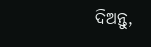ଦିଅନ୍ତୁ,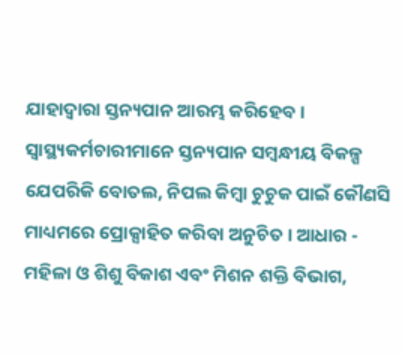ଯାହାଦ୍ୱାରା ସ୍ତନ୍ୟପାନ ଆରମ୍ଭ କରିହେବ । ସ୍ଵାସ୍ଥ୍ୟକର୍ମଚାରୀମାନେ ସ୍ତନ୍ୟପାନ ସମ୍ବନ୍ଧୀୟ ବିକଳ୍ପ ଯେପରିକି ବୋତଲ, ନିପଲ କିମ୍ବା ଚୁଚୁକ ପାଇଁ କୌଣସି ମାଧ୍ୟମରେ ପ୍ରୋକ୍ସାହିତ କରିବା ଅନୁଚିତ । ଆଧାର - ମହିଳା ଓ ଶିଶୁ ବିକାଶ ଏବଂ ମିଶନ ଶକ୍ତି ବିଭାଗ,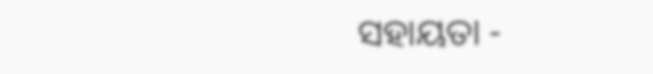ସହାୟତା -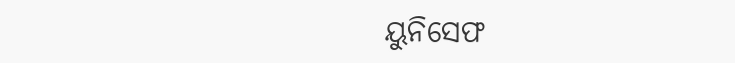ୟୁନିସେଫ